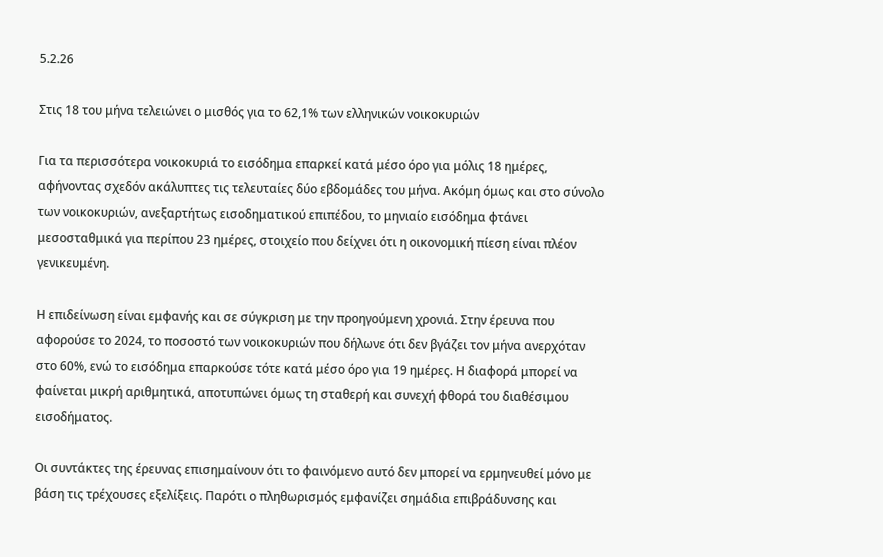5.2.26

Στις 18 του μήνα τελειώνει ο μισθός για το 62,1% των ελληνικών νοικοκυριών

Για τα περισσότερα νοικοκυριά το εισόδημα επαρκεί κατά μέσο όρο για μόλις 18 ημέρες, αφήνοντας σχεδόν ακάλυπτες τις τελευταίες δύο εβδομάδες του μήνα. Ακόμη όμως και στο σύνολο των νοικοκυριών, ανεξαρτήτως εισοδηματικού επιπέδου, το μηνιαίο εισόδημα φτάνει μεσοσταθμικά για περίπου 23 ημέρες, στοιχείο που δείχνει ότι η οικονομική πίεση είναι πλέον γενικευμένη.

Η επιδείνωση είναι εμφανής και σε σύγκριση με την προηγούμενη χρονιά. Στην έρευνα που αφορούσε το 2024, το ποσοστό των νοικοκυριών που δήλωνε ότι δεν βγάζει τον μήνα ανερχόταν στο 60%, ενώ το εισόδημα επαρκούσε τότε κατά μέσο όρο για 19 ημέρες. Η διαφορά μπορεί να φαίνεται μικρή αριθμητικά, αποτυπώνει όμως τη σταθερή και συνεχή φθορά του διαθέσιμου εισοδήματος.

Οι συντάκτες της έρευνας επισημαίνουν ότι το φαινόμενο αυτό δεν μπορεί να ερμηνευθεί μόνο με βάση τις τρέχουσες εξελίξεις. Παρότι ο πληθωρισμός εμφανίζει σημάδια επιβράδυνσης και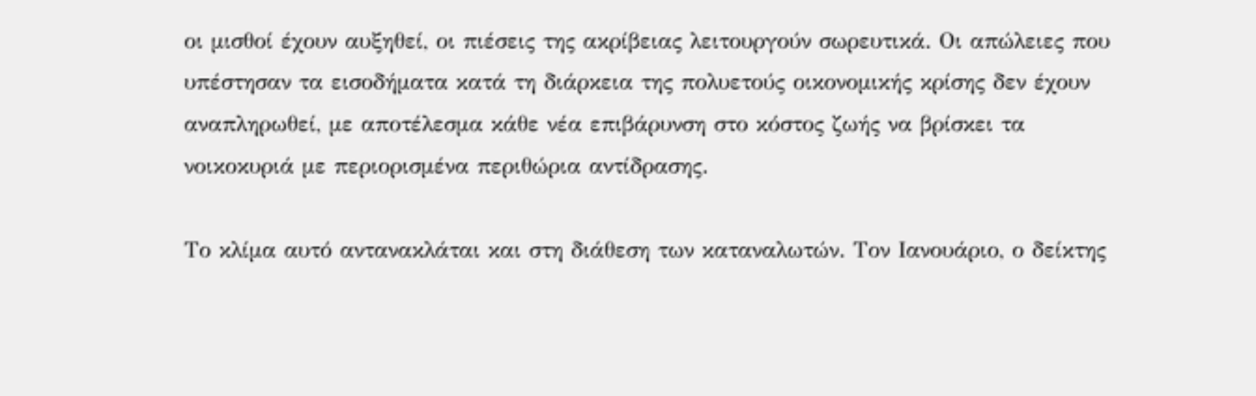οι μισθοί έχουν αυξηθεί, οι πιέσεις της ακρίβειας λειτουργούν σωρευτικά. Οι απώλειες που υπέστησαν τα εισοδήματα κατά τη διάρκεια της πολυετούς οικονομικής κρίσης δεν έχουν αναπληρωθεί, με αποτέλεσμα κάθε νέα επιβάρυνση στο κόστος ζωής να βρίσκει τα νοικοκυριά με περιορισμένα περιθώρια αντίδρασης.

Το κλίμα αυτό αντανακλάται και στη διάθεση των καταναλωτών. Τον Ιανουάριο, ο δείκτης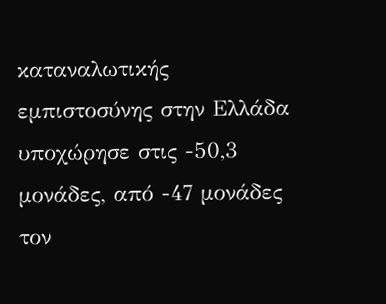καταναλωτικής εμπιστοσύνης στην Ελλάδα υποχώρησε στις -50,3 μονάδες, από -47 μονάδες τον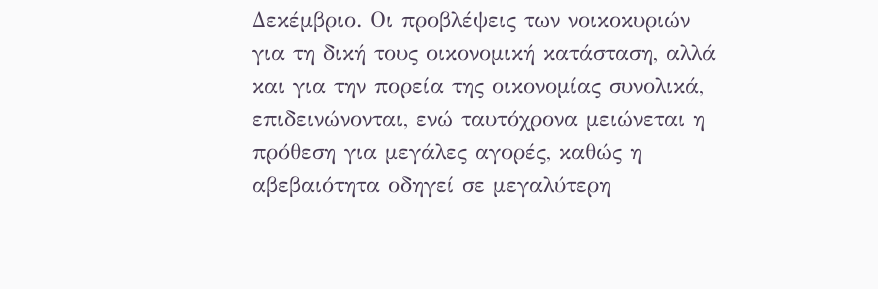Δεκέμβριο. Οι προβλέψεις των νοικοκυριών για τη δική τους οικονομική κατάσταση, αλλά και για την πορεία της οικονομίας συνολικά, επιδεινώνονται, ενώ ταυτόχρονα μειώνεται η πρόθεση για μεγάλες αγορές, καθώς η αβεβαιότητα οδηγεί σε μεγαλύτερη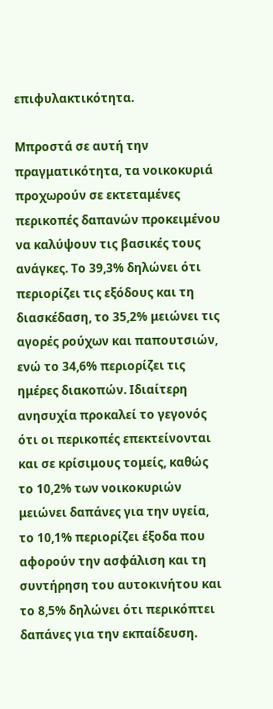επιφυλακτικότητα.

Μπροστά σε αυτή την πραγματικότητα, τα νοικοκυριά προχωρούν σε εκτεταμένες περικοπές δαπανών προκειμένου να καλύψουν τις βασικές τους ανάγκες. Το 39,3% δηλώνει ότι περιορίζει τις εξόδους και τη διασκέδαση, το 35,2% μειώνει τις αγορές ρούχων και παπουτσιών, ενώ το 34,6% περιορίζει τις ημέρες διακοπών. Ιδιαίτερη ανησυχία προκαλεί το γεγονός ότι οι περικοπές επεκτείνονται και σε κρίσιμους τομείς, καθώς το 10,2% των νοικοκυριών μειώνει δαπάνες για την υγεία, το 10,1% περιορίζει έξοδα που αφορούν την ασφάλιση και τη συντήρηση του αυτοκινήτου και το 8,5% δηλώνει ότι περικόπτει δαπάνες για την εκπαίδευση.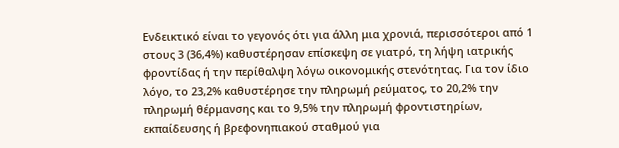Ενδεικτικό είναι το γεγονός ότι για άλλη μια χρονιά, περισσότεροι από 1 στους 3 (36,4%) καθυστέρησαν επίσκεψη σε γιατρό, τη λήψη ιατρικής φροντίδας ή την περίθαλψη λόγω οικονομικής στενότητας. Για τον ίδιο λόγο, το 23,2% καθυστέρησε την πληρωμή ρεύματος, το 20,2% την πληρωμή θέρμανσης και το 9,5% την πληρωμή φροντιστηρίων, εκπαίδευσης ή βρεφονηπιακού σταθμού για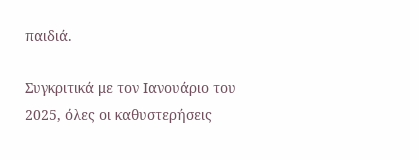παιδιά.

Συγκριτικά με τον Ιανουάριο του 2025, όλες οι καθυστερήσεις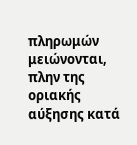πληρωμών μειώνονται, πλην της οριακής αύξησης κατά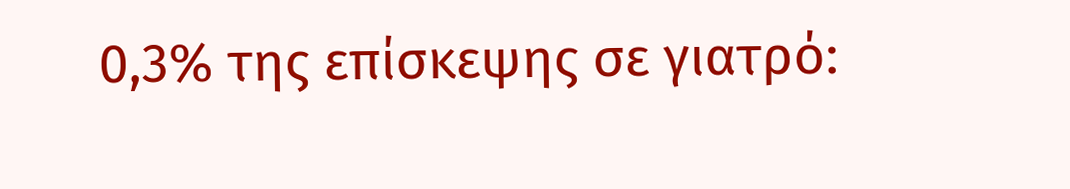0,3% της επίσκεψης σε γιατρό: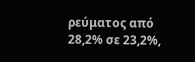ρεύματος από 28,2% σε 23,2%,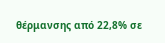θέρμανσης από 22,8% σε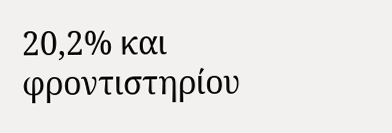20,2% και φροντιστηρίου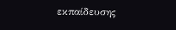εκπαίδευσης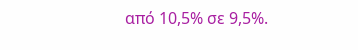από 10,5% σε 9,5%.